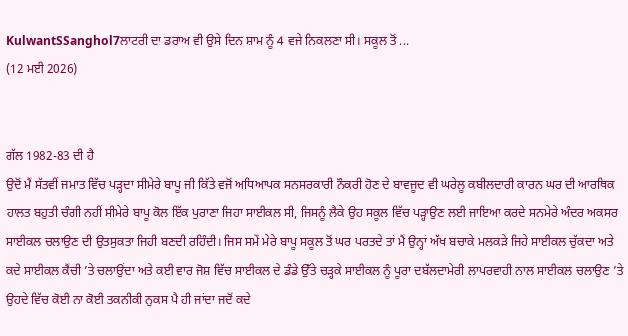KulwantSSanghol7ਲਾਟਰੀ ਦਾ ਡਰਾਅ ਵੀ ਉਸੇ ਦਿਨ ਸ਼ਾਮ ਨੂੰ 4 ਵਜੇ ਨਿਕਲਣਾ ਸੀ। ਸਕੂਲ ਤੋਂ ...
(12 ਮਈ 2026)


ਗੱਲ 1982-83 ਦੀ ਹੈ
ਉਦੋਂ ਮੈਂ ਸੱਤਵੀਂ ਜਮਾਤ ਵਿੱਚ ਪੜ੍ਹਦਾ ਸੀਮੇਰੇ ਬਾਪੂ ਜੀ ਕਿੱਤੇ ਵਜੋਂ ਅਧਿਆਪਕ ਸਨਸਰਕਾਰੀ ਨੌਕਰੀ ਹੋਣ ਦੇ ਬਾਵਜੂਦ ਵੀ ਘਰੇਲੂ ਕਬੀਲਦਾਰੀ ਕਾਰਨ ਘਰ ਦੀ ਆਰਥਿਕ ਹਾਲਤ ਬਹੁਤੀ ਚੰਗੀ ਨਹੀਂ ਸੀਮੇਰੇ ਬਾਪੂ ਕੋਲ ਇੱਕ ਪੁਰਾਣਾ ਜਿਹਾ ਸਾਈਕਲ ਸੀ, ਜਿਸਨੂੰ ਲੈਕੇ ਉਹ ਸਕੂਲ ਵਿੱਚ ਪੜ੍ਹਾਉਣ ਲਈ ਜਾਇਆ ਕਰਦੇ ਸਨਮੇਰੇ ਅੰਦਰ ਅਕਸਰ ਸਾਈਕਲ ਚਲਾਉਣ ਦੀ ਉਤਸੁਕਤਾ ਜਿਹੀ ਬਣਦੀ ਰਹਿੰਦੀ। ਜਿਸ ਸਮੇਂ ਮੇਰੇ ਬਾਪੂ ਸਕੂਲ ਤੋਂ ਘਰ ਪਰਤਦੇ ਤਾਂ ਮੈਂ ਉਨ੍ਹਾਂ ਅੱਖ ਬਚਾਕੇ ਮਲਕੜੇ ਜਿਹੇ ਸਾਈਕਲ ਚੁੱਕਦਾ ਅਤੇ ਕਦੇ ਸਾਈਕਲ ਕੈਂਚੀ ’ਤੇ ਚਲਾਉਂਦਾ ਅਤੇ ਕਈ ਵਾਰ ਜੋਸ਼ ਵਿੱਚ ਸਾਈਕਲ ਦੇ ਡੰਡੇ ਉੱਤੇ ਚੜ੍ਹਕੇ ਸਾਈਕਲ ਨੂੰ ਪੂਰਾ ਦਬੱਲਦਾਮੇਰੀ ਲਾਪਰਵਾਹੀ ਨਾਲ ਸਾਈਕਲ ਚਲਾਉਣ ’ਤੇ ਉਹਦੇ ਵਿੱਚ ਕੋਈ ਨਾ ਕੋਈ ਤਕਨੀਕੀ ਨੁਕਸ ਪੈ ਹੀ ਜਾਂਦਾ ਜਦੋਂ ਕਦੇ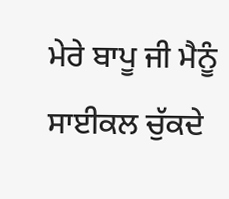ਮੇਰੇ ਬਾਪੂ ਜੀ ਮੈਨੂੰ ਸਾਈਕਲ ਚੁੱਕਦੇ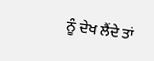ਨੂੰ ਦੇਖ ਲੈਂਦੇ ਤਾਂ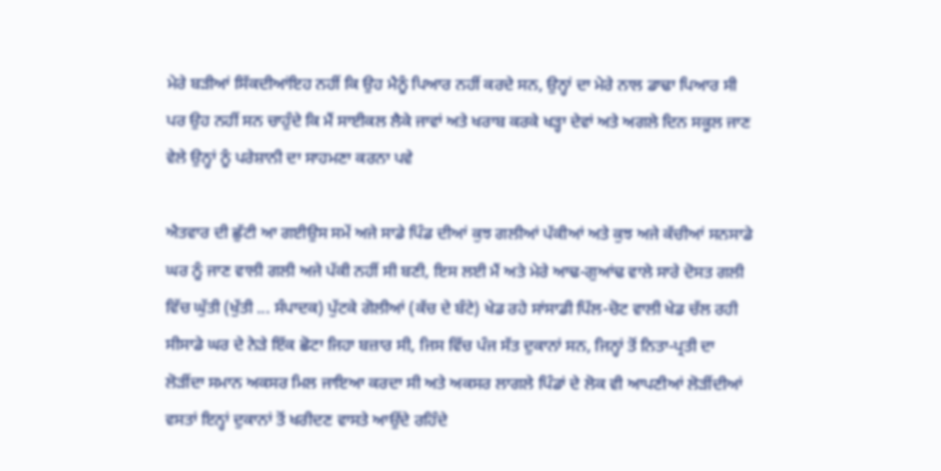ਮੇਰੇ ਬੜੀਆਂ ਸਿੱਕਦੀਆਂਇਹ ਨਹੀਂ ਕਿ ਉਹ ਮੈਨੂੰ ਪਿਆਰ ਨਹੀਂ ਕਰਦੇ ਸਨ, ਉਨ੍ਹਾਂ ਦਾ ਮੇਰੇ ਨਾਲ ਡਾਢਾ ਪਿਆਰ ਸੀ ਪਰ ਉਹ ਨਹੀਂ ਸਨ ਚਾਹੁੰਦੇ ਕਿ ਮੈਂ ਸਾਈਕਲ ਲੈਕੇ ਜਾਵਾਂ ਅਤੇ ਖਰਾਬ ਕਰਕੇ ਖੜ੍ਹਾ ਦੇਵਾਂ ਅਤੇ ਅਗਲੇ ਦਿਨ ਸਕੂਲ ਜਾਣ ਵੇਲੇ ਉਨ੍ਹਾਂ ਨੂੰ ਪਰੇਸ਼ਾਨੀ ਦਾ ਸਾਹਮਣਾ ਕਰਨਾ ਪਵੇ

ਐਤਵਾਰ ਦੀ ਛੁੱਟੀ ਆ ਗਈਉਸ ਸਮੇਂ ਅਜੇ ਸਾਡੇ ਪਿੰਡ ਦੀਆਂ ਕੁਝ ਗਲੀਆਂ ਪੱਕੀਆਂ ਅਤੇ ਕੁਝ ਅਜੇ ਕੱਚੀਆਂ ਸਨਸਾਡੇ ਘਰ ਨੂੰ ਜਾਣ ਵਾਲੀ ਗਲੀ ਅਜੇ ਪੱਕੀ ਨਹੀਂ ਸੀ ਬਣੀ, ਇਸ ਲਈ ਮੈਂ ਅਤੇ ਮੇਰੇ ਆਢ-ਗੁਆਂਢ ਵਾਲੇ ਸਾਰੇ ਦੋਸਤ ਗਲੀ ਵਿੱਚ ਘੁੱਤੀ (ਖੁੱਤੀ ... ਸੰਪਾਦਕ) ਪੁੱਟਕੇ ਗੋਲੀਆਂ (ਕੱਚ ਦੇ ਬੰਟੇ) ਖੇਡ ਰਹੇ ਸਾਂਸਾਡੀ ਪਿੱਲ-ਚੋਟ ਵਾਲੀ ਖੇਡ ਚੱਲ ਰਹੀ ਸੀਸਾਡੇ ਘਰ ਦੇ ਨੇੜੇ ਇੱਕ ਛੋਟਾ ਜਿਹਾ ਬਜ਼ਾਰ ਸੀ, ਜਿਸ ਵਿੱਚ ਪੰਜ ਸੱਤ ਦੁਕਾਨਾਂ ਸਨ, ਜਿਨ੍ਹਾਂ ਤੋਂ ਨਿਤਾ-ਪ੍ਰਤੀ ਦਾ ਲੋੜੀਂਦਾ ਸਮਾਨ ਅਕਸਰ ਮਿਲ ਜਾਇਆ ਕਰਦਾ ਸੀ ਅਤੇ ਅਕਸਰ ਲਾਗਲੇ ਪਿੰਡਾਂ ਦੇ ਲੋਕ ਵੀ ਆਪਣੀਆਂ ਲੋੜੀਂਦੀਆਂ ਵਸਤਾਂ ਇਨ੍ਹਾਂ ਦੁਕਾਨਾਂ ਤੋਂ ਖਰੀਦਣ ਵਾਸਤੇ ਆਉਂਦੇ ਰਹਿੰਦੇ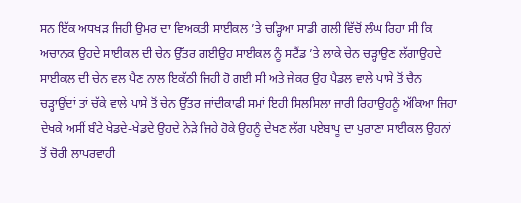ਸਨ ਇੱਕ ਅਧਖੜ ਜਿਹੀ ਉਮਰ ਦਾ ਵਿਅਕਤੀ ਸਾਈਕਲ ’ਤੇ ਚੜ੍ਹਿਆ ਸਾਡੀ ਗਲੀ ਵਿੱਚੋਂ ਲੰਘ ਰਿਹਾ ਸੀ ਕਿ ਅਚਾਨਕ ਉਹਦੇ ਸਾਈਕਲ ਦੀ ਚੇਨ ਉੱਤਰ ਗਈਉਹ ਸਾਈਕਲ ਨੂੰ ਸਟੈਂਡ ’ਤੇ ਲਾਕੇ ਚੇਨ ਚੜ੍ਹਾਉਣ ਲੱਗਾਉਹਦੇ ਸਾਈਕਲ ਦੀ ਚੇਨ ਵਲ ਪੈਣ ਨਾਲ ਇਕੱਠੀ ਜਿਹੀ ਹੋ ਗਈ ਸੀ ਅਤੇ ਜੇਕਰ ਉਹ ਪੈਡਲ ਵਾਲੇ ਪਾਸੇ ਤੋਂ ਚੈਨ ਚੜ੍ਹਾਉਂਦਾਂ ਤਾਂ ਚੱਕੇ ਵਾਲੇ ਪਾਸੇ ਤੋਂ ਚੇਨ ਉੱਤਰ ਜਾਂਦੀਕਾਫੀ ਸਮਾਂ ਇਹੀ ਸਿਲਸਿਲਾ ਜਾਰੀ ਰਿਹਾਉਹਨੂੰ ਅੱਕਿਆ ਜਿਹਾ ਦੇਖਕੇ ਅਸੀਂ ਬੰਟੇ ਖੇਡਦੇ-ਖੇਡਦੇ ਉਹਦੇ ਨੇੜੇ ਜਿਹੇ ਹੋਕੇ ਉਹਨੂੰ ਦੇਖਣ ਲੱਗ ਪਏਬਾਪੂ ਦਾ ਪੁਰਾਣਾ ਸਾਈਕਲ ਉਹਨਾਂ ਤੋਂ ਚੋਰੀ ਲਾਪਰਵਾਹੀ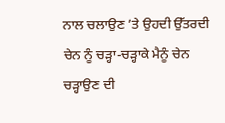ਨਾਲ ਚਲਾਉਣ ’ਤੇ ਉਹਦੀ ਉੱਤਰਦੀ ਚੇਨ ਨੂੰ ਚੜ੍ਹਾ-ਚੜ੍ਹਾਕੇ ਮੈਨੂੰ ਚੇਨ ਚੜ੍ਹਾਉਣ ਦੀ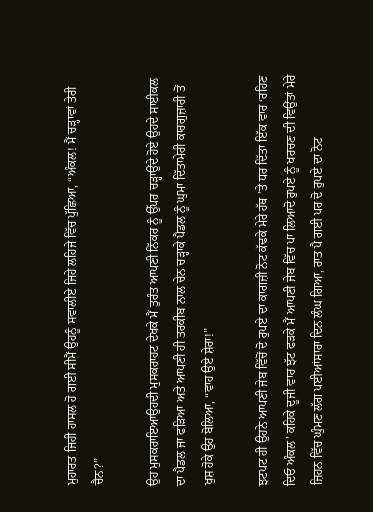ਮੁਹਾਰਤ ਜਿਹੀ ਹਾਸਲ ਹੋ ਗਈ ਸੀਮੈਂ ਉਹਨੂੰ ਸਵਾਲੀਏ ਜਿਹੇ ਲਹਿਜੇ ਵਿੱਚ ਪੁੱਛਿਆ, “ਅੰਕਲ! ਮੈਂ ਚੜ੍ਹਾਵਾਂ ਤੇਰੀ ਚੈਨ?”

ਉਹ ਮੁਸਕਰਾਇਆਉਹਦੀ ਮੁਸਕਰਾਹਟ ਦੇਖਕੇ ਮੈਂ ਤੁਰੰਤ ਆਪਣੀ ਨਿੱਕਰ ਨੂੰ ਉੱਪਰ ਚੜ੍ਹਾਉਂਦੇ ਹੋਏ ਉਹਦੇ ਸਾਈਕਲ ਦਾ ਪੈਡਲ ਜਾ ਫੜਿਆ ਅਤੇ ਆਪਣੀ ਹੀ ਤਰਕੀਬ ਨਾਲ ਚੇਨ ਚੜ੍ਹਾਕੇ ਪੈਡਲ ਨੂੰ ਘੁਮਾ ਦਿੱਤਾਮੇਰੀ ਕਾਰਗੁਜ਼ਾਰੀ ਤੋਂ ਖੁਸ਼ ਹੋਕੇ ਉਹ ਬੋਲਿਆ, “ਵਾਹ ਉਏ ਸ਼ੇਰਾ!”

ਝਟਪਟ ਹੀ ਉਹਨੇ ਆਪਣੀ ਜੇਬ ਵਿੱਚੋਂ ਦੋ ਰੁਪਏ ਦਾ ਕਾਗਜ਼ੀ ਨੋਟ ਕੱਢਕੇ ਮੇਰੇ ਹੱਥ ’ਤੇ ਧਰ ਦਿੱਤਾ ਇੱਕ ਵਾਰ ‘ਰਹਿਣ ਦਿਓ ਅੰਕਲ’ ਕਹਿਕੇ ਦੂਜੀ ਵਾਰ ਝੱਟ ਫੜਕੇ ਮੈਂ ਆਪਣੀ ਜੇਬ ਵਿੱਚ ਪਾ ਲਿਆਦੋ ਰੁਪਏ ਨੂੰ ਖਰਚਣ ਦੀ ਵਿਉਂਤਾਂ ਮੇਰੇ ਜ਼ਿਹਨ ਵਿੱਚ ਘੁੰਮਣ ਲੱਗ ਪਈਆਂਸਾਰਾ ਦਿਨ ਲੰਘ ਗਿਆ, ਰਾਤ ਪੈ ਗਈ ਪਰ ਦੋ ਰੁਪਏ ਦਾ ਨੋਟ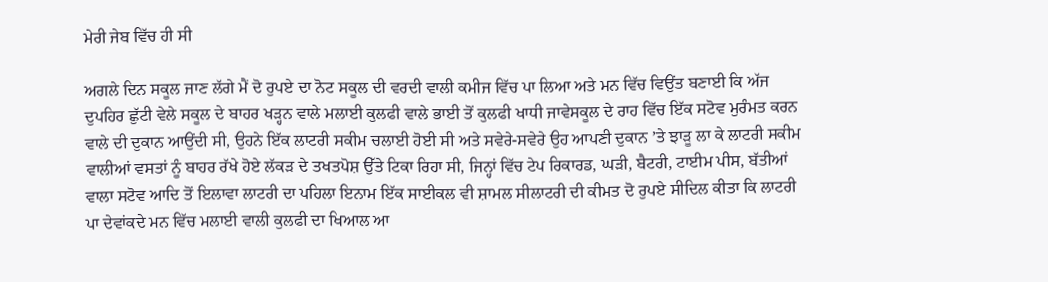ਮੇਰੀ ਜੇਬ ਵਿੱਚ ਹੀ ਸੀ

ਅਗਲੇ ਦਿਨ ਸਕੂਲ ਜਾਣ ਲੱਗੇ ਮੈਂ ਦੋ ਰੁਪਏ ਦਾ ਨੋਟ ਸਕੂਲ ਦੀ ਵਰਦੀ ਵਾਲੀ ਕਮੀਜ ਵਿੱਚ ਪਾ ਲਿਆ ਅਤੇ ਮਨ ਵਿੱਚ ਵਿਉਂਤ ਬਣਾਈ ਕਿ ਅੱਜ ਦੁਪਹਿਰ ਛੁੱਟੀ ਵੇਲੇ ਸਕੂਲ ਦੇ ਬਾਹਰ ਖੜ੍ਹਨ ਵਾਲੇ ਮਲਾਈ ਕੁਲਫੀ ਵਾਲੇ ਭਾਈ ਤੋਂ ਕੁਲਫੀ ਖਾਧੀ ਜਾਵੇਸਕੂਲ ਦੇ ਰਾਹ ਵਿੱਚ ਇੱਕ ਸਟੋਵ ਮੁਰੰਮਤ ਕਰਨ ਵਾਲੇ ਦੀ ਦੁਕਾਨ ਆਉਂਦੀ ਸੀ, ਉਹਨੇ ਇੱਕ ਲਾਟਰੀ ਸਕੀਮ ਚਲਾਈ ਹੋਈ ਸੀ ਅਤੇ ਸਵੇਰੇ-ਸਵੇਰੇ ਉਹ ਆਪਣੀ ਦੁਕਾਨ ’ਤੇ ਝਾੜੂ ਲਾ ਕੇ ਲਾਟਰੀ ਸਕੀਮ ਵਾਲੀਆਂ ਵਸਤਾਂ ਨੂੰ ਬਾਹਰ ਰੱਖੇ ਹੋਏ ਲੱਕੜ ਦੇ ਤਖਤਪੋਸ਼ ਉੱਤੇ ਟਿਕਾ ਰਿਹਾ ਸੀ, ਜਿਨ੍ਹਾਂ ਵਿੱਚ ਟੇਪ ਰਿਕਾਰਡ, ਘੜੀ, ਬੈਟਰੀ, ਟਾਈਮ ਪੀਸ, ਬੱਤੀਆਂ ਵਾਲਾ ਸਟੋਵ ਆਦਿ ਤੋਂ ਇਲਾਵਾ ਲਾਟਰੀ ਦਾ ਪਹਿਲਾ ਇਨਾਮ ਇੱਕ ਸਾਈਕਲ ਵੀ ਸ਼ਾਮਲ ਸੀਲਾਟਰੀ ਦੀ ਕੀਮਤ ਦੋ ਰੁਪਏ ਸੀਦਿਲ ਕੀਤਾ ਕਿ ਲਾਟਰੀ ਪਾ ਦੇਵਾਂਕਦੇ ਮਨ ਵਿੱਚ ਮਲਾਈ ਵਾਲੀ ਕੁਲਫੀ ਦਾ ਖਿਆਲ ਆ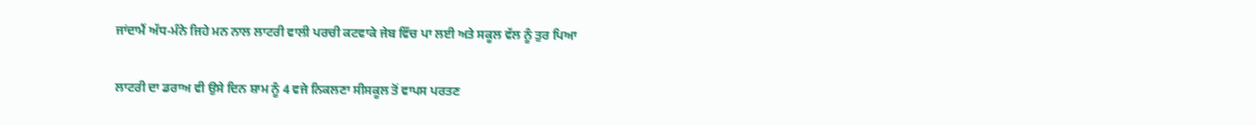ਜਾਂਦਾਮੈਂ ਅੱਧ-ਮੰਨੇ ਜਿਹੇ ਮਨ ਨਾਲ ਲਾਟਰੀ ਵਾਲੀ ਪਰਚੀ ਕਟਵਾਕੇ ਜੇਬ ਵਿੱਚ ਪਾ ਲਈ ਅਤੇ ਸਕੂਲ ਵੱਲ ਨੂੰ ਤੁਰ ਪਿਆ

ਲਾਟਰੀ ਦਾ ਡਰਾਅ ਵੀ ਉਸੇ ਦਿਨ ਸ਼ਾਮ ਨੂੰ 4 ਵਜੇ ਨਿਕਲਣਾ ਸੀਸਕੂਲ ਤੋਂ ਵਾਪਸ ਪਰਤਣ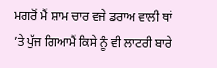ਮਗਰੋਂ ਮੈਂ ਸ਼ਾਮ ਚਾਰ ਵਜੇ ਡਰਾਅ ਵਾਲੀ ਥਾਂ ’ਤੇ ਪੁੱਜ ਗਿਆਮੈਂ ਕਿਸੇ ਨੂੰ ਵੀ ਲਾਟਰੀ ਬਾਰੇ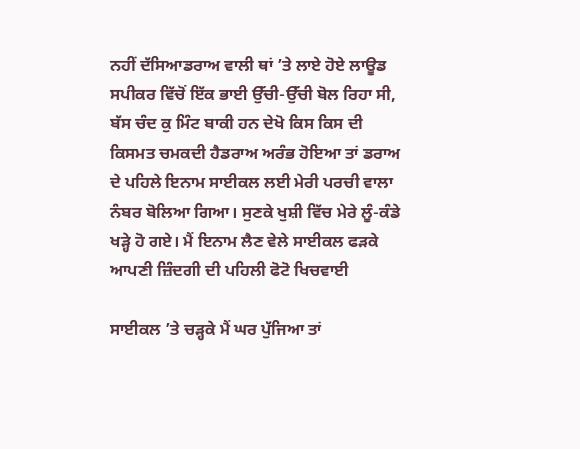ਨਹੀਂ ਦੱਸਿਆਡਰਾਅ ਵਾਲੀ ਥਾਂ ’ਤੇ ਲਾਏ ਹੋਏ ਲਾਊਡ ਸਪੀਕਰ ਵਿੱਚੋਂ ਇੱਕ ਭਾਈ ਉੱਚੀ-ਉੱਚੀ ਬੋਲ ਰਿਹਾ ਸੀ, ਬੱਸ ਚੰਦ ਕੁ ਮਿੰਟ ਬਾਕੀ ਹਨ ਦੇਖੋ ਕਿਸ ਕਿਸ ਦੀ ਕਿਸਮਤ ਚਮਕਦੀ ਹੈਡਰਾਅ ਅਰੰਭ ਹੋਇਆ ਤਾਂ ਡਰਾਅ ਦੇ ਪਹਿਲੇ ਇਨਾਮ ਸਾਈਕਲ ਲਈ ਮੇਰੀ ਪਰਚੀ ਵਾਲਾ ਨੰਬਰ ਬੋਲਿਆ ਗਿਆ। ਸੁਣਕੇ ਖੁਸ਼ੀ ਵਿੱਚ ਮੇਰੇ ਲੂੰ-ਕੰਡੇ ਖੜ੍ਹੇ ਹੋ ਗਏ। ਮੈਂ ਇਨਾਮ ਲੈਣ ਵੇਲੇ ਸਾਈਕਲ ਫੜਕੇ ਆਪਣੀ ਜ਼ਿੰਦਗੀ ਦੀ ਪਹਿਲੀ ਫੋਟੋ ਖਿਚਵਾਈ

ਸਾਈਕਲ ’ਤੇ ਚੜ੍ਹਕੇ ਮੈਂ ਘਰ ਪੁੱਜਿਆ ਤਾਂ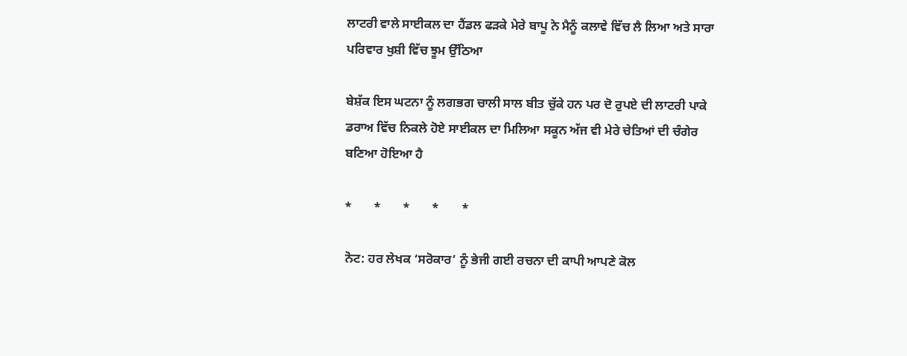ਲਾਟਰੀ ਵਾਲੇ ਸਾਈਕਲ ਦਾ ਹੈਂਡਲ ਫੜਕੇ ਮੇਰੇ ਬਾਪੂ ਨੇ ਮੈਨੂੰ ਕਲਾਵੇ ਵਿੱਚ ਲੈ ਲਿਆ ਅਤੇ ਸਾਰਾ ਪਰਿਵਾਰ ਖੁਸ਼ੀ ਵਿੱਚ ਝੂਮ ਉੱਠਿਆ

ਬੇਸ਼ੱਕ ਇਸ ਘਟਨਾ ਨੂੰ ਲਗਭਗ ਚਾਲੀ ਸਾਲ ਬੀਤ ਚੁੱਕੇ ਹਨ ਪਰ ਦੋ ਰੁਪਏ ਦੀ ਲਾਟਰੀ ਪਾਕੇ ਡਰਾਅ ਵਿੱਚ ਨਿਕਲੇ ਹੋਏ ਸਾਈਕਲ ਦਾ ਮਿਲਿਆ ਸਕੂਨ ਅੱਜ ਵੀ ਮੇਰੇ ਚੇਤਿਆਂ ਦੀ ਚੰਗੇਰ ਬਣਿਆ ਹੋਇਆ ਹੈ

*       *       *       *       *

ਨੋਟ: ਹਰ ਲੇਖਕ ‘ਸਰੋਕਾਰ’ ਨੂੰ ਭੇਜੀ ਗਈ ਰਚਨਾ ਦੀ ਕਾਪੀ ਆਪਣੇ ਕੋਲ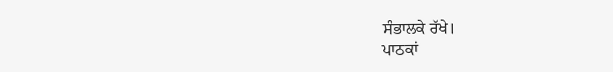ਸੰਭਾਲਕੇ ਰੱਖੇ।
ਪਾਠਕਾਂ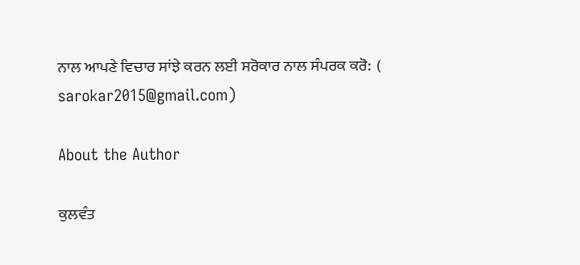ਨਾਲ ਆਪਣੇ ਵਿਚਾਰ ਸਾਂਝੇ ਕਰਨ ਲਈ ਸਰੋਕਾਰ ਨਾਲ ਸੰਪਰਕ ਕਰੋ:  (
sarokar2015@gmail.com)

About the Author

ਕੁਲਵੰਤ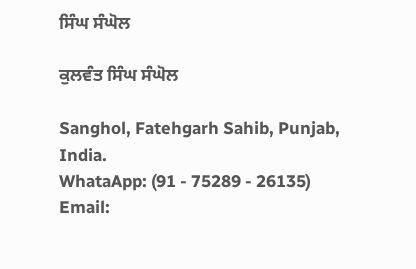ਸਿੰਘ ਸੰਘੋਲ

ਕੁਲਵੰਤ ਸਿੰਘ ਸੰਘੋਲ

Sanghol, Fatehgarh Sahib, Punjab, India.
WhataApp: (91 - 75289 - 26135)
Email: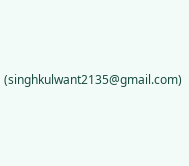(singhkulwant2135@gmail.com)